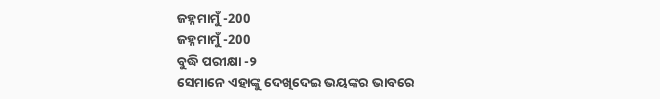ଜହ୍ନମାମୁଁ -200
ଜହ୍ନମାମୁଁ -200
ବୁଦ୍ଧି ପରୀକ୍ଷା -୨
ସେମାନେ ଏହାଙ୍କୁ ଦେଖିଦେଇ ଭୟଙ୍କର ଭାବରେ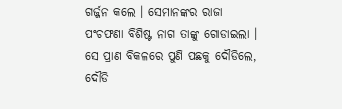ଗର୍ଜ୍ଜନ କଲେ । ସେମାନଙ୍କର ରାଜା ପଂଚଫଣା ବିଶିଷ୍ଟ ନାଗ ତାଙ୍କୁ ଗୋଡାଇଲା । ସେ ପ୍ରାଣ ବିକଳରେ ପୁଣି ପଛକୁ ଦୌଡିଲେ, ଦୌଡି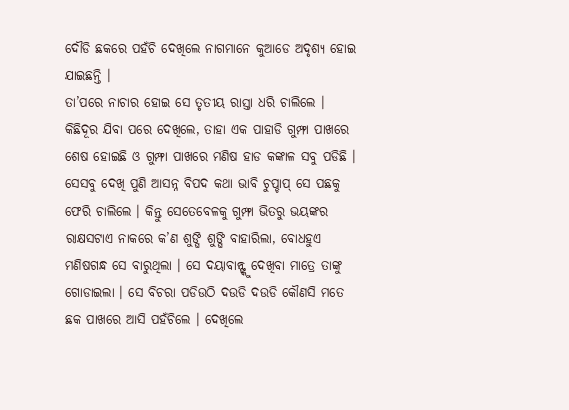ଦୌଡି ଛକରେ ପହଁଚି ଦେଖିଲେ ନାଗମାନେ କୁଆଡେ ଅଦୃଶ୍ୟ ହୋଇ ଯାଇଛନ୍ତି ।
ତା’ପରେ ନାଚାର ହୋଇ ସେ ତୃତୀୟ ରାସ୍ତା ଧରି ଚାଲିଲେ । କିଛିଦୂର ଯିବା ପରେ ଦେଖିଲେ, ତାହା ଏକ ପାହାଡି ଗୁମ୍ଫା ପାଖରେ ଶେଷ ହୋଇଛି ଓ ଗୁମ୍ଫା ପାଖରେ ମଣିଷ ହାଡ କଙ୍କାଳ ସବୁ ପଡିଛି । ସେସବୁ ଦେଖି ପୁଣି ଆସନ୍ନ ବିପଦ କଥା ଭାବି ଚୁପ୍ଚାପ୍ ସେ ପଛକୁ ଫେରି ଚାଲିଲେ । କିନ୍ତୁ ସେତେବେଳକୁ ଗୁମ୍ଫା ଭିତରୁ ଭୟଙ୍କର ରାକ୍ଷସଟାଏ ନାକରେ କ’ଣ ଶୁଙ୍ଘି ଶୁଙ୍ଘି ବାହାରିଲା, ବୋଧହୁଏ ମଣିଷଗନ୍ଧ ସେ ବାରୁଥିଲା । ସେ ଦୟାବାନ୍ଙ୍କୁ ଦେଖିବା ମାତ୍ରେ ତାଙ୍କୁ ଗୋଡାଇଲା । ସେ ବିଚରା ପଡିଉଠି ଦଉଡି ଦଉଡି କୌଣସି ମତେ ଛକ ପାଖରେ ଆସି ପହଁଚିଲେ । ଦେଖିଲେ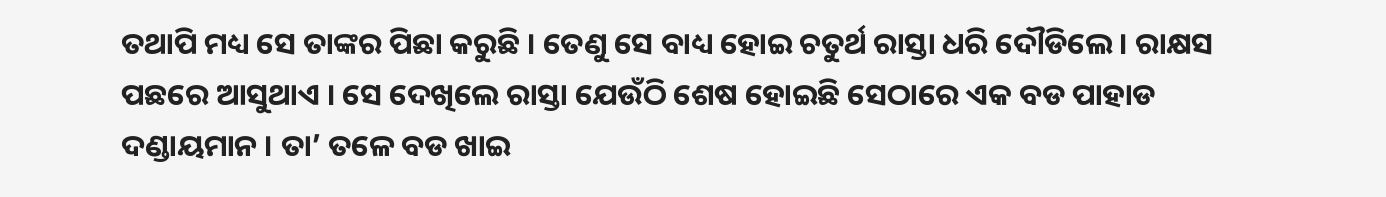ତଥାପି ମଧ୍ୟ ସେ ତାଙ୍କର ପିଛା କରୁଛି । ତେଣୁ ସେ ବାଧ୍ୟ ହୋଇ ଚତୁର୍ଥ ରାସ୍ତା ଧରି ଦୌଡିଲେ । ରାକ୍ଷସ ପଛରେ ଆସୁଥାଏ । ସେ ଦେଖିଲେ ରାସ୍ତା ଯେଉଁଠି ଶେଷ ହୋଇଛି ସେଠାରେ ଏକ ବଡ ପାହାଡ ଦଣ୍ଡାୟମାନ । ତା’ ତଳେ ବଡ ଖାଇ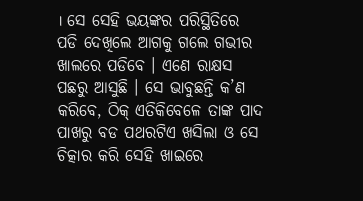। ସେ ସେହି ଭୟଙ୍କର ପରିସ୍ଥିତିରେ ପଡି ଦେଖିଲେ ଆଗକୁ ଗଲେ ଗଭୀର ଖାଲରେ ପଡିବେ । ଏଣେ ରାକ୍ଷସ ପଛରୁ ଆସୁଛି । ସେ ଭାବୁଛନ୍ତି କ’ଣ କରିବେ, ଠିକ୍ ଏତିକିବେଳେ ତାଙ୍କ ପାଦ ପାଖରୁ ବଡ ପଥରଟିଏ ଖସିଲା ଓ ସେ ଚିତ୍କାର କରି ସେହି ଖାଇରେ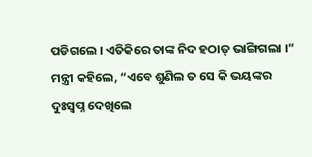ପଡିଗଲେ । ଏତିକିରେ ତାଙ୍କ ନିଦ ହଠାତ୍ ଭାଙ୍ଗିଗଲା ।”
ମନ୍ତ୍ରୀ କହିଲେ, “ଏବେ ଶୁଣିଲ ତ ସେ କି ଭୟଙ୍କର ଦୁଃସ୍ୱପ୍ନ ଦେଖିଲେ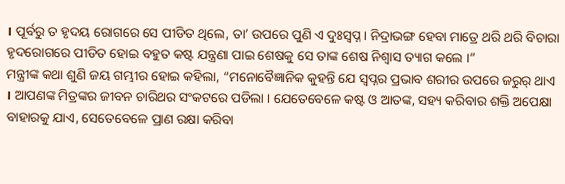। ପୂର୍ବରୁ ତ ହୃଦୟ ରୋଗରେ ସେ ପୀଡିତ ଥିଲେ, ତା’ ଉପରେ ପୁଣି ଏ ଦୁଃସ୍ୱପ୍ନ । ନିଦ୍ରାଭଙ୍ଗ ହେବା ମାତ୍ରେ ଥରି ଥରି ବିଚାରା ହୃଦରୋଗରେ ପୀଡିତ ହୋଇ ବହୁତ କଷ୍ଟ ଯନ୍ତ୍ରଣା ପାଇ ଶେଷକୁ ସେ ତାଙ୍କ ଶେଷ ନିଶ୍ୱାସ ତ୍ୟାଗ କଲେ ।”
ମନ୍ତ୍ରୀଙ୍କ କଥା ଶୁଣି ଜୟ ଗମ୍ଭୀର ହୋଇ କହିଲା, “ମନୋବୈଜ୍ଞାନିକ କୁହନ୍ତି ଯେ ସ୍ୱପ୍ନର ପ୍ରଭାବ ଶରୀର ଉପରେ ଜରୁର୍ ଥାଏ । ଆପଣଙ୍କ ମିତ୍ରଙ୍କର ଜୀବନ ଚାରିଥର ସଂକଟରେ ପଡିଲା । ଯେତେବେଳେ କଷ୍ଟ ଓ ଆତଙ୍କ, ସହ୍ୟ କରିବାର ଶକ୍ତି ଅପେକ୍ଷା ବାହାରକୁ ଯାଏ, ସେତେବେଳେ ପ୍ରାଣ ରକ୍ଷା କରିବା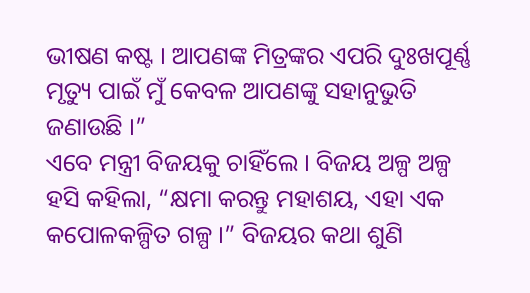ଭୀଷଣ କଷ୍ଟ । ଆପଣଙ୍କ ମିତ୍ରଙ୍କର ଏପରି ଦୁଃଖପୂର୍ଣ୍ଣ ମୃତ୍ୟୁ ପାଇଁ ମୁଁ କେବଳ ଆପଣଙ୍କୁ ସହାନୁଭୁତି ଜଣାଉଛି ।”
ଏବେ ମନ୍ତ୍ରୀ ବିଜୟକୁ ଚାହିଁଲେ । ବିଜୟ ଅଳ୍ପ ଅଳ୍ପ ହସି କହିଲା, “କ୍ଷମା କରନ୍ତୁ ମହାଶୟ, ଏହା ଏକ କପୋଳକଳ୍ପିତ ଗଳ୍ପ ।” ବିଜୟର କଥା ଶୁଣି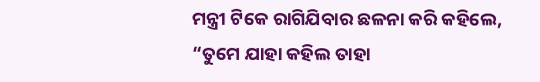ମନ୍ତ୍ରୀ ଟିକେ ରାଗିଯିବାର ଛଳନା କରି କହିଲେ, “ତୁମେ ଯାହା କହିଲ ତାହା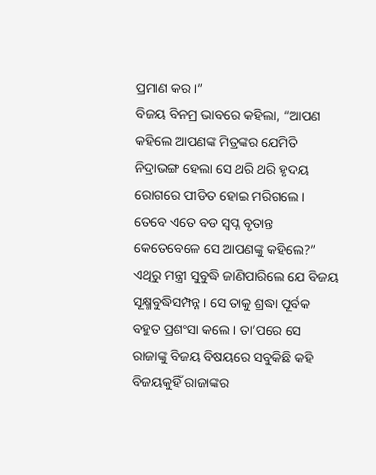ପ୍ରମାଣ କର ।”
ବିଜୟ ବିନମ୍ର ଭାବରେ କହିଲା, “ଆପଣ କହିଲେ ଆପଣଙ୍କ ମିତ୍ରଙ୍କର ଯେମିତି ନିଦ୍ରାଭଙ୍ଗ ହେଲା ସେ ଥରି ଥରି ହୃଦୟ ରୋଗରେ ପୀଡିତ ହୋଇ ମରିଗଲେ । ତେବେ ଏତେ ବଡ ସ୍ୱପ୍ନ ବୃତାନ୍ତ କେତେବେଳେ ସେ ଆପଣଙ୍କୁ କହିଲେ?”
ଏଥିରୁ ମନ୍ତ୍ରୀ ସୁବୁଦ୍ଧି ଜାଣିପାରିଲେ ଯେ ବିଜୟ ସୂକ୍ଷ୍ମବୁଦ୍ଧିସମ୍ପନ୍ନ । ସେ ତାକୁ ଶ୍ରଦ୍ଧା ପୂର୍ବକ ବହୁତ ପ୍ରଶଂସା କଲେ । ତା’ପରେ ସେ ରାଜାଙ୍କୁ ବିଜୟ ବିଷୟରେ ସବୁକିଛି କହି ବିଜୟକୁହିଁ ରାଜାଙ୍କର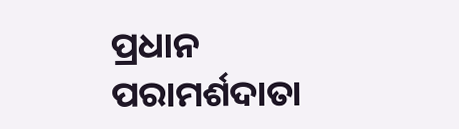ପ୍ରଧାନ ପରାମର୍ଶଦାତା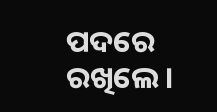ପଦରେ ରଖିଲେ ।